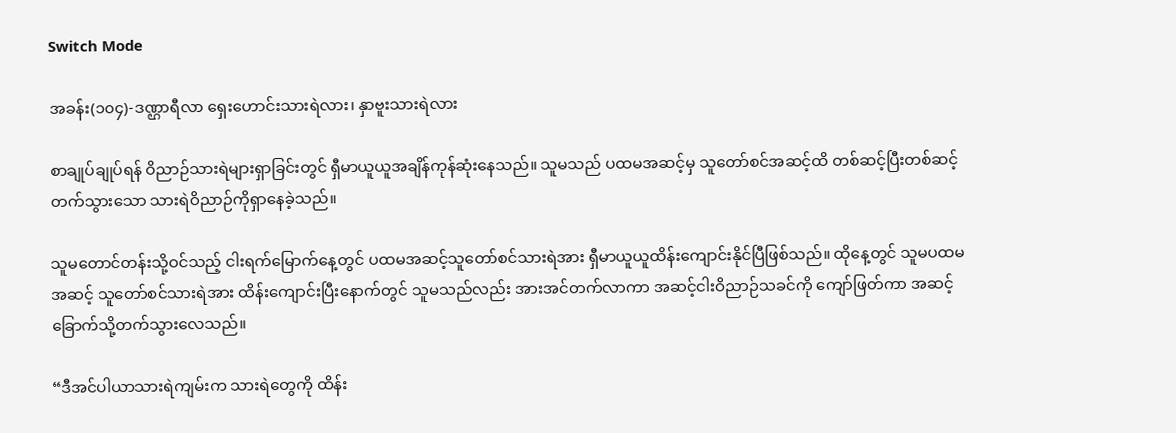Switch Mode

အခန်း(၁၀၄)-ဒဏ္ဌာရီလာ ရှေးဟောင်းသားရဲလား၊ နှာဗူးသားရဲလား

စာချုပ်ချုပ်ရန် ဝိညာဉ်သားရဲများရှာခြင်းတွင် ရှီမာယူယူအချိန်ကုန်ဆုံးနေသည်။ သူမသည် ပထမအဆင့်မှ သူတော်စင်အဆင့်ထိ တစ်ဆင့်ပြီးတစ်ဆင့်တက်သွားသော သားရဲဝိညာဉ်ကိုရှာနေခဲ့သည်။

သူမတောင်တန်းသို့ဝင်သည့် ငါးရက်မြောက်နေ့တွင် ပထမအဆင့်သူတော်စင်သားရဲအား ရှီမာယူယူထိန်းကျောင်းနိုင်ပြီဖြစ်သည်။ ထိုနေ့တွင် သူမပထမအဆင့် သူတော်စင်သားရဲအား ထိန်းကျောင်းပြီးနောက်တွင် သူမသည်လည်း အားအင်တက်လာကာ အဆင့်ငါးဝိညာဉ်သခင်ကို ကျော်ဖြတ်ကာ အဆင့်ခြောက်သို့တက်သွားလေသည်။

“ဒီအင်ပါယာသားရဲကျမ်းက သားရဲတွေကို ထိန်း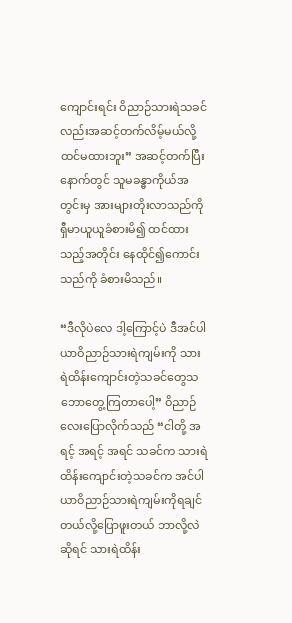ကျောင်းရင်း ဝိညာဉ်သားရဲသခင်လည်းအဆင့်တက်လိမ့်မယ်လို့ ထင်မထားဘူး” အဆင့်တက်ပြီးနောက်တွင် သူမခန္ဓာကိုယ်အတွင်းမှ အားများတိုးလာသည်ကို ရှီမာယူယူခံစားမိ၍ ထင်ထားသည့်အတိုင်း နေထိုင်၍ကောင်းသည်ကို ခံစားမိသည်။

“ဒီလိုပဲလေ ဒါ့ကြောင့်ပဲ ဒီအင်ပါယာဝိညာဉ်သားရဲကျမ်းကို သားရဲထိန်းကျောင်းတဲ့သခင်တွေသဘောတွေ့ကြတာပေါ့” ဝိညာဉ်လေးပြောလိုက်သည် “ငါတို့ အရင့် အရင့် အရင် သခင်က သားရဲထိန်းကျောင်းတဲ့သခင်က အင်ပါယာဝိညာဉ်သားရဲကျမ်းကိုရချင်တယ်လို့ပြောဖူးတယ် ဘာလို့လဲဆိုရင် သားရဲထိန်း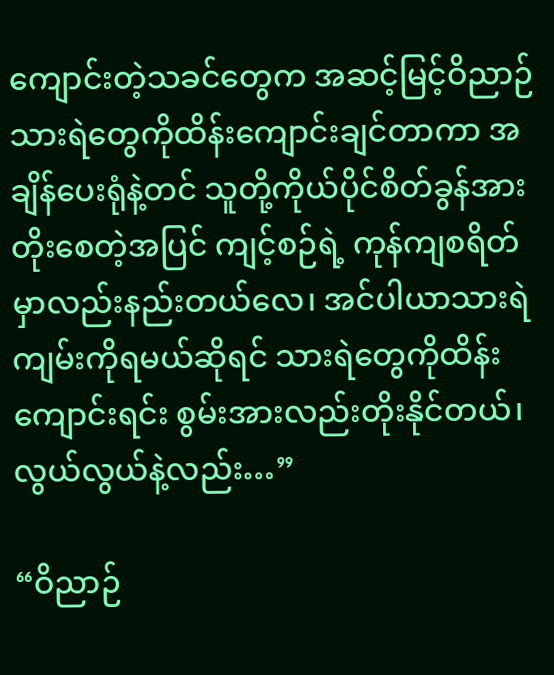ကျောင်းတဲ့သခင်တွေက အဆင့်မြင့်ဝိညာဉ်သားရဲတွေကိုထိန်းကျောင်းချင်တာကာ အချိန်ပေးရုံနဲ့တင် သူတို့ကိုယ်ပိုင်စိတ်ခွန်အားတိုးစေတဲ့အပြင် ကျင့်စဉ်ရဲ့ ကုန်ကျစရိတ်မှာလည်းနည်းတယ်လေ၊ အင်ပါယာသားရဲကျမ်းကိုရမယ်ဆိုရင် သားရဲတွေကိုထိန်းကျောင်းရင်း စွမ်းအားလည်းတိုးနိုင်တယ်၊ လွယ်လွယ်နဲ့လည်း…”

“ဝိညာဉ်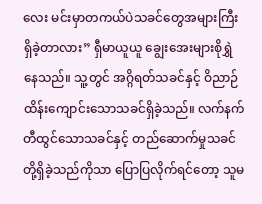လေး မင်းမှာတကယ်ပဲသခင်တွေအများကြီးရှိခဲ့တာလား” ရှီမာယူယူ ချွေးအေးများစိုရွှဲနေသည်။ သူ့တွင် အဂ္ဂိရတ်သခင်နှင့် ဝိညာဉ်ထိန်းကျောင်းသောသခင်ရှိခဲ့သည်။ လက်နက်တီထွင်သောသခင်နှင့် တည်ဆောက်မှုသခင်တို့ရှိခဲ့သည်ကိုသာ ပြောပြလိုက်ရင်တော့ သူမ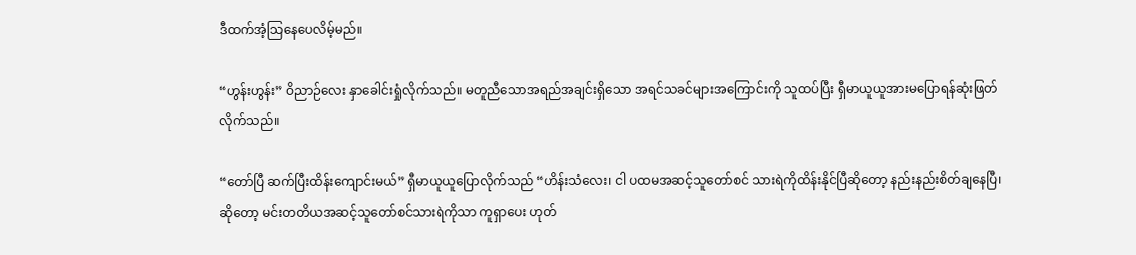ဒီထက်အံ့သြနေပေလိမ့်မည်။

“ဟွန်းဟွန်း” ဝိညာဉ်လေး နှာခေါင်းရှုံလိုက်သည်။ မတူညီသောအရည်အချင်းရှိသော အရင်သခင်များအကြောင်းကို သူထပ်ပြီး ရှီမာယူယူအားမပြောရန်ဆုံးဖြတ်လိုက်သည်။

“တော်ပြီ ဆက်ပြီးထိန်းကျောင်းမယ်” ရှီမာယူယူပြောလိုက်သည် “ဟိန်းသံလေး၊ ငါ ပထမအဆင့်သူတော်စင် သားရဲကိုထိန်းနိုင်ပြီဆိုတော့ နည်းနည်းစိတ်ချနေပြီ၊ ဆိုတော့ မင်းတတိယအဆင့်သူတော်စင်သားရဲကိုသာ ကူရှာပေး ဟုတ်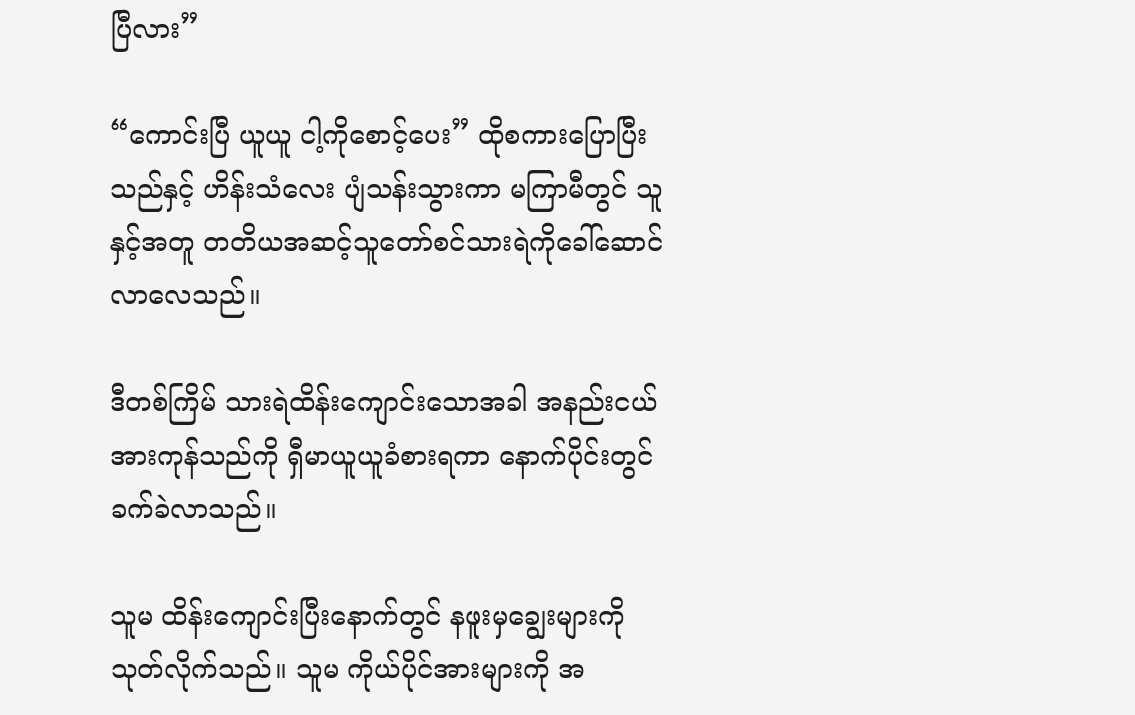ပြီလား”

“ကောင်းပြီ ယူယူ ငါ့ကိုစောင့်ပေး” ထိုစကားပြောပြီးသည်နှင့် ဟိန်းသံလေး ပျံသန်းသွားကာ မကြာမီတွင် သူနှင့်အတူ တတိယအဆင့်သူတော်စင်သားရဲကိုခေါ်ဆောင်လာလေသည်။

ဒီတစ်ကြိမ် သားရဲထိန်းကျောင်းသောအခါ အနည်းငယ်အားကုန်သည်ကို ရှီမာယူယူခံစားရကာ နောက်ပိုင်းတွင် ခက်ခဲလာသည်။

သူမ ထိန်းကျောင်းပြီးနောက်တွင် နဖူးမှချွေးများကို သုတ်လိုက်သည်။ သူမ ကိုယ်ပိုင်အားများကို အ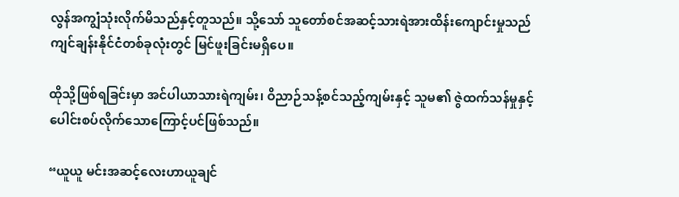လွန်အကျွံသုံးလိုက်မိသည်နှင့်တူသည်။ သို့သော် သူတော်စင်အဆင့်သားရဲအားထိန်းကျောင်းမှုသည် ကျင်ချန်းနိုင်ငံတစ်ခုလုံးတွင် မြင်ဖူးခြင်းမရှိပေ။

ထိုသို့ဖြစ်ရခြင်းမှာ အင်ပါယာသားရဲကျမ်း၊ ဝိညာဉ်သန့်စင်သည့်ကျမ်းနှင့် သူမ၏ ဇွဲထက်သန်မှုနှင့် ပေါင်းစပ်လိုက်သောကြောင့်ပင်ဖြစ်သည်။

“ယူယူ မင်းအဆင့်လေးဟာယူချင်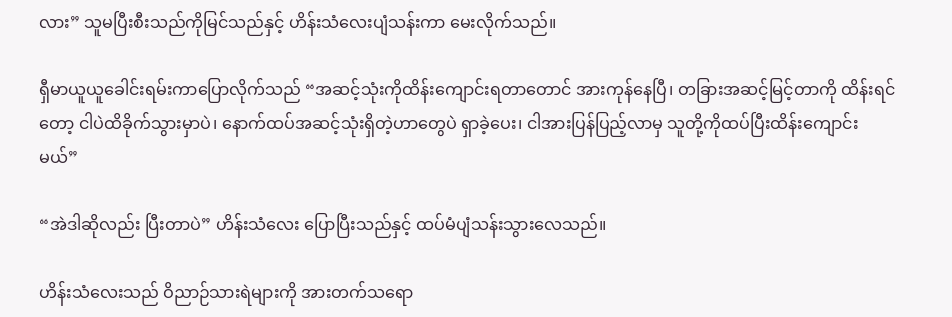လား” သူမပြီးစီးသည်ကိုမြင်သည်နှင့် ဟိန်းသံလေးပျံသန်းကာ မေးလိုက်သည်။

ရှီမာယူယူခေါင်းရမ်းကာပြောလိုက်သည် “အဆင့်သုံးကိုထိန်းကျောင်းရတာတောင် အားကုန်နေပြီ၊ တခြားအဆင့်မြင့်တာကို ထိန်းရင်တော့ ငါပဲထိခိုက်သွားမှာပဲ၊ နောက်ထပ်အဆင့်သုံးရှိတဲ့ဟာတွေပဲ ရှာခဲ့ပေး၊ ငါအားပြန်ပြည့်လာမှ သူတို့ကိုထပ်ပြီးထိန်းကျောင်းမယ်”

“အဲဒါဆိုလည်း ပြီးတာပဲ” ဟိန်းသံလေး ပြောပြီးသည်နှင့် ထပ်မံပျံသန်းသွားလေသည်။

ဟိန်းသံလေးသည် ဝိညာဉ်သားရဲများကို အားတက်သရော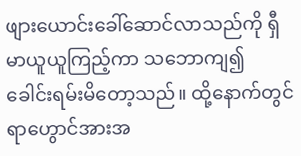ဖျားယောင်းခေါ်ဆောင်လာသည်ကို ရှီမာယူယူကြည့်ကာ သဘောကျ၍ ခေါင်းရမ်းမိတော့သည်။ ထို့နောက်တွင် ရာဟွောင်အားအ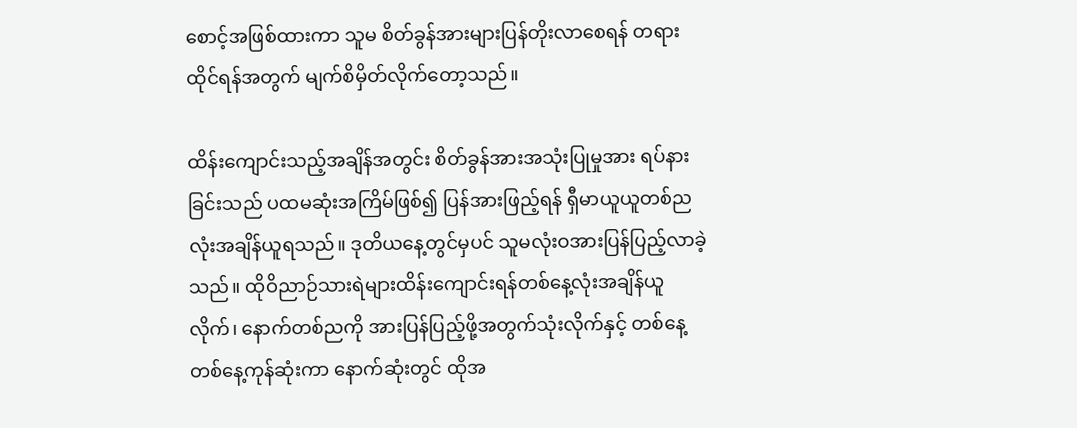စောင့်အဖြစ်ထားကာ သူမ စိတ်ခွန်အားများပြန်တိုးလာစေရန် တရားထိုင်ရန်အတွက် မျက်စိမှိတ်လိုက်တော့သည်။

ထိန်းကျောင်းသည့်အချိန်အတွင်း စိတ်ခွန်အားအသုံးပြုမှုအား ရပ်နားခြင်းသည် ပထမဆုံးအကြိမ်ဖြစ်၍ ပြန်အားဖြည့်ရန် ရှီမာယူယူတစ်ညလုံးအချိန်ယူရသည်။ ဒုတိယနေ့တွင်မှပင် သူမလုံးဝအားပြန်ပြည့်လာခဲ့သည်။ ထိုဝိညာဉ်သားရဲများထိန်းကျောင်းရန်တစ်နေ့လုံးအချိန်ယူလိုက်၊ နောက်တစ်ညကို အားပြန်ပြည့်ဖို့အတွက်သုံးလိုက်နှင့် တစ်နေ့တစ်နေ့ကုန်ဆုံးကာ နောက်ဆုံးတွင် ထိုအ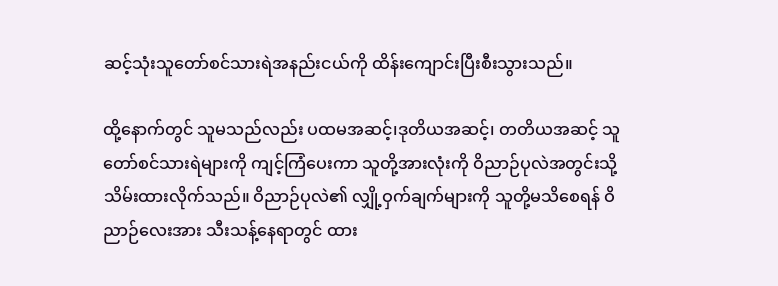ဆင့်သုံးသူတော်စင်သားရဲအနည်းငယ်ကို ထိန်းကျောင်းပြီးစီးသွားသည်။

ထို့နောက်တွင် သူမသည်လည်း ပထမအဆင့်၊ဒုတိယအဆင့်၊ တတိယအဆင့် သူတော်စင်သားရဲများကို ကျင့်ကြံပေးကာ သူတို့အားလုံးကို ဝိညာဉ်ပုလဲအတွင်းသို့ သိမ်းထားလိုက်သည်။ ဝိညာဉ်ပုလဲ၏ လျှို့ဝှက်ချက်များကို သူတို့မသိစေရန် ဝိညာဉ်လေးအား သီးသန့်နေရာတွင် ထား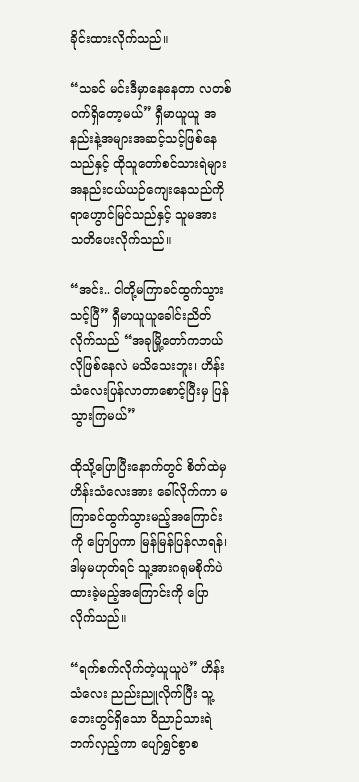ခိုင်းထားလိုက်သည်။

“သခင် မင်းဒီမှာနေနေတာ လတစ်ဝက်ရှိတော့မယ်” ရှီမာယူယူ အနည်းနဲ့အများအဆင့်သင့်ဖြစ်နေသည်နှင့် ထိုသူတော်စင်သားရဲများ အနည်းငယ်ယဉ်ကျေးနေသည်ကို ရာဟွောင်မြင်သည်နှင့် သူမအား သတိပေးလိုက်သည်။

“အင်း.. ငါတို့မကြာခင်ထွက်သွားသင့်ပြီ” ရှီမာယူယူခေါင်းညိတ်လိုက်သည် “အခုမြို့တော်ကဘယ်လိုဖြစ်နေလဲ မသိသေးဘူး၊ ဟိန်းသံလေးပြန်လာတာစောင့်ပြီးမှ ပြန်သွားကြမယ်”

ထိုသို့ပြောပြီးနောက်တွင် စိတ်ထဲမှ ဟိန်းသံလေးအား ခေါ်လိုက်ကာ မကြာခင်ထွက်သွားမည့်အကြောင်းကို ပြောပြကာ မြန်မြန်ပြန်လာရန်၊ ဒါမှမဟုတ်ရင် သူ့အားဂရုမစိုက်ပဲ ထားခဲ့မည့်အကြောင်းကို ပြောလိုက်သည်။

“ရက်စက်လိုက်တဲ့ယူယူပဲ” ဟိန်းသံလေး ညည်းညူလိုက်ပြီး သူ့ဘေးတွင်ရှိသော ဝိညာဉ်သားရဲ ဘက်လှည့်ကာ ပျော်ရွှင်စွာစ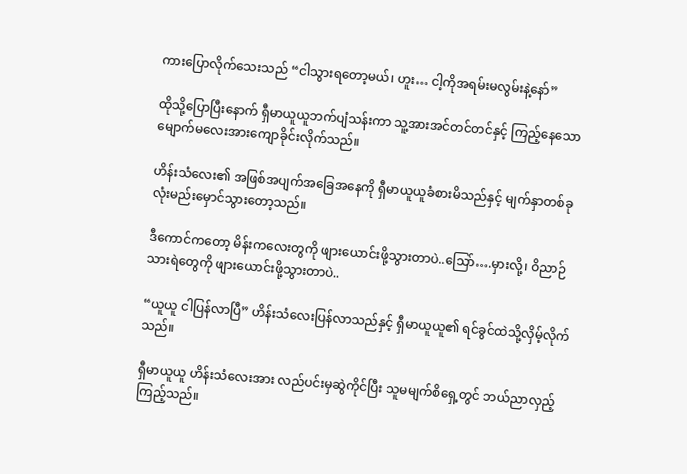ကားပြောလိုက်သေးသည် “ငါသွားရတော့မယ်၊ ဟူး… ငါ့ကိုအရမ်းမလွမ်းနဲ့နော်”

ထိုသို့ပြောပြီးနောက် ရှီမာယူယူဘက်ပျံသန်းကာ သူ့အားအင်တင်တင်နှင့် ကြည့်နေသော  မျောက်မလေးအားကျောခိုင်းလိုက်သည်။

ဟိန်းသံလေး၏ အဖြစ်အပျက်အခြေအနေကို ရှီမာယူယူခံစားမိသည်နှင့် မျက်နှာတစ်ခု လုံးမည်းမှောင်သွားတော့သည်။

ဒီကောင်ကတော့ မိန်းကလေးတွကို ဖျားယောင်းဖို့သွားတာပဲ..သြော်….မှားလို့၊ ဝိညာဉ်သားရဲတွေကို ဖျားယောင်းဖို့သွားတာပဲ..

“ယူယူ ငါပြန်လာပြီ” ဟိန်းသံလေးပြန်လာသည်နှင့် ရှီမာယူယူ၏ ရင်ခွင်ထဲသို့လှိမ့်လိုက်သည်။

ရှီမာယူယူ ဟိန်းသံလေးအား လည်ပင်းမှဆွဲကိုင်ပြီး သူမမျက်စိရှေ့တွင် ဘယ်ညာလှည့်ကြည့်သည်။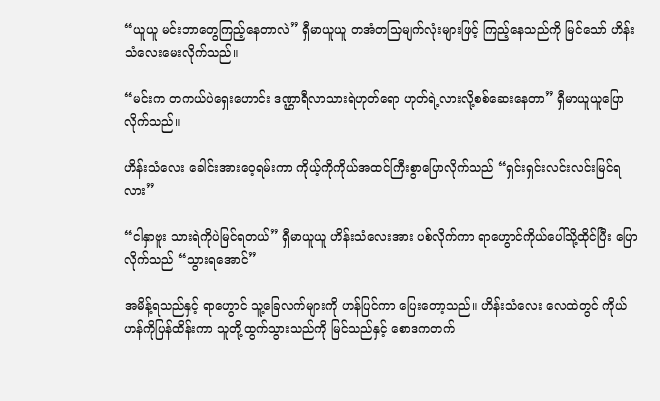“ယူယူ မင်းဘာတွေကြည့်နေတာလဲ” ရှီမာယူယူ တအံတသြမျက်လုံးများဖြင့် ကြည့်နေသည်ကို မြင်သော် ဟိန်းသံလေးမေးလိုက်သည်။

“မင်းက တကယ်ပဲရှေးဟောင်း ဒဏ္ဌာရီလာသားရဲဟုတ်ရော ဟုတ်ရဲ့လားလို့စစ်ဆေးနေတာ” ရှီမာယူယူပြောလိုက်သည်။

ဟိန်းသံလေး ခေါင်းအားဝေ့ရမ်းကာ ကိုယ့်ကိုကိုယ်အထင်ကြီးစွာပြောလိုက်သည် “ရှင်းရှင်းလင်းလင်းမြင်ရလား”

“ငါနှာဗူး သားရဲကိုပဲမြင်ရတယ်” ရှီမာယူယူ ဟိန်းသံလေးအား ပစ်လိုက်ကာ ရာဟွောင်ကိုယ်ပေါ်သို့ထိုင်ပြီး ပြောလိုက်သည် “သွားရအောင်”

အမိန့်ရသည်နှင့် ရာဟွောင် သူ့ခြေလက်များကို ဟန်ပြင်ကာ ပြေးတော့သည်။ ဟိန်းသံလေး လေထဲတွင် ကိုယ်ဟန်ကိုပြန်ထိန်းကာ သူတို့ထွက်သွားသည်ကို မြင်သည်နှင့် စောဒကတက်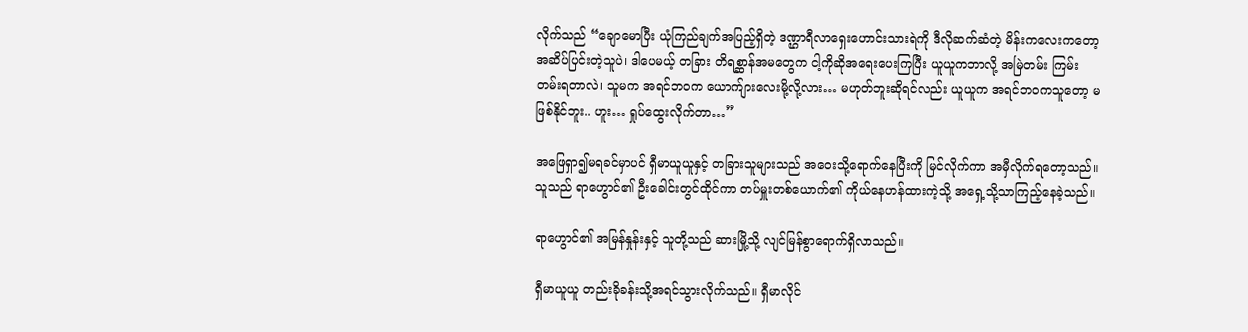လိုက်သည် “ချောမောပြီး ယုံကြည်ချက်အပြည့်ရှိတဲ့ ဒဏ္ဌာရီလာရှေးဟောင်းသားရဲကို ဒီလိုဆက်ဆံတဲ့ မိန်းကလေးကတော့ အဆိပ်ပြင်းတဲ့သူပဲ၊ ဒါပေမယ့် တခြား တိရစ္ဆာန်အမတွေက ငါ့ကိုဆိုအရေးပေးကြပြီး ယူယူကဘာလို့ အမြဲတမ်း ကြမ်းတမ်းရတာလဲ၊ သူမက အရင်ဘဝက ယောက်ျားလေးမို့လို့လား… မဟုတ်ဘူးဆိုရင်လည်း ယူယူက အရင်ဘဝကသူတော့ မဖြစ်နိုင်ဘူး.. ဟူး… ရှုပ်ထွေးလိုက်တာ…”

အဖြေရှာ၍မရခင်မှာပင် ရှီမာယူယူနှင့် တခြားသူများသည် အဝေးသို့ရောက်နေပြီးကို မြင်လိုက်ကာ အမှီလိုက်ရတော့သည်။ သူသည် ရာဟွောင်၏ ဦးခေါင်းတွင်ထိုင်ကာ တပ်မှူးတစ်ယောက်၏ ကိုယ်နေဟန်ထားကဲ့သို့ အရှေ့သို့သာကြည့်နေခဲ့သည်။

ရာဟွောင်၏ အမြန်နှုန်းနှင့် သူတို့သည် ဆားမြို့သို့ လျင်မြန်စွာရောက်ရှိလာသည်။

ရှီမာယူယူ တည်းခိုခန်းသို့အရင်သွားလိုက်သည်။ ရှီမာလိုင်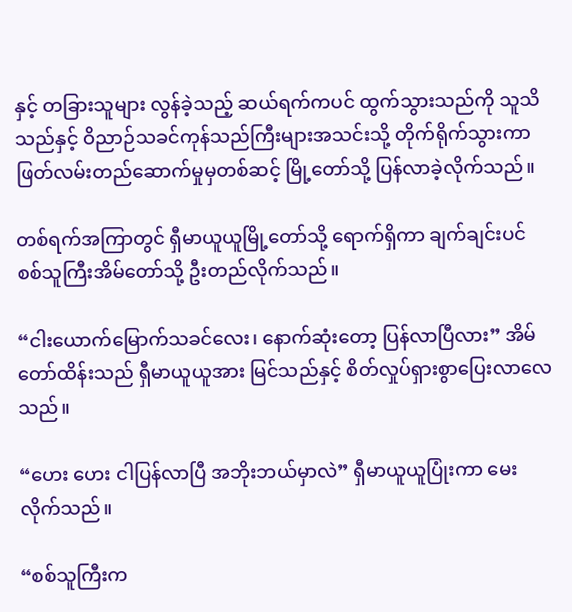နှင့် တခြားသူများ လွန်ခဲ့သည့် ဆယ်ရက်ကပင် ထွက်သွားသည်ကို သူသိသည်နှင့် ဝိညာဉ်သခင်ကုန်သည်ကြီးများအသင်းသို့ တိုက်ရိုက်သွားကာ ဖြတ်လမ်းတည်ဆောက်မှုမှတစ်ဆင့် မြို့တော်သို့ ပြန်လာခဲ့လိုက်သည်။

တစ်ရက်အကြာတွင် ရှီမာယူယူမြို့တော်သို့ ရောက်ရှိကာ ချက်ချင်းပင် စစ်သူကြီးအိမ်တော်သို့ ဦးတည်လိုက်သည်။

“ငါးယောက်မြောက်သခင်လေး၊ နောက်ဆုံးတော့ ပြန်လာပြီလား” အိမ်တော်ထိန်းသည် ရှီမာယူယူအား မြင်သည်နှင့် စိတ်လှုပ်ရှားစွာပြေးလာလေသည်။

“ဟေး ဟေး ငါပြန်လာပြီ အဘိုးဘယ်မှာလဲ” ရှီမာယူယူပြုံးကာ မေးလိုက်သည်။

“စစ်သူကြီးက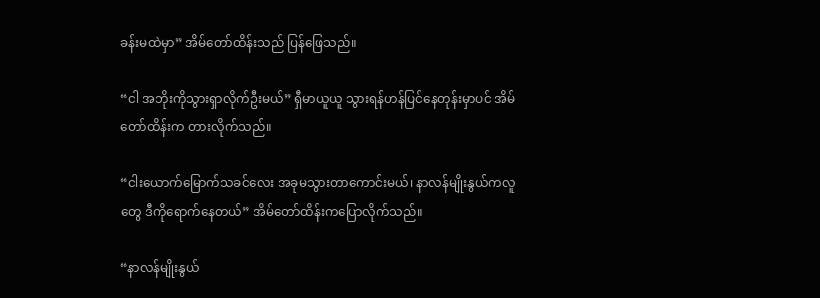ခန်းမထဲမှာ” အိမ်တော်ထိန်းသည် ပြန်ဖြေသည်။

“ငါ အဘိုးကိုသွားရှာလိုက်ဦးမယ်” ရှီမာယူယူ သွားရန်ဟန်ပြင်နေတုန်းမှာပင် အိမ်တော်ထိန်းက တားလိုက်သည်။

“ငါးယောက်မြောက်သခင်လေး အခုမသွားတာကောင်းမယ်၊ နာလန်မျိုးနွယ်ကလူတွေ ဒီကိုရောက်နေတယ်” အိမ်တော်ထိန်းကပြောလိုက်သည်။

“နာလန်မျိုးနွယ်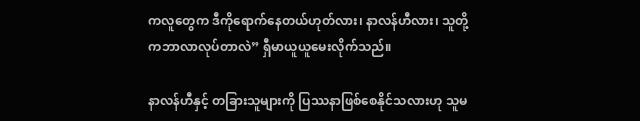ကလူတွေက ဒီကိုရောက်နေတယ်ဟုတ်လား၊ နာလန်ဟီလား၊ သူတို့ကဘာလာလုပ်တာလဲ” ရှီမာယူယူမေးလိုက်သည်။

နာလန်ဟီနှင့် တခြားသူများကို ပြဿနာဖြစ်စေနိုင်သလားဟု သူမ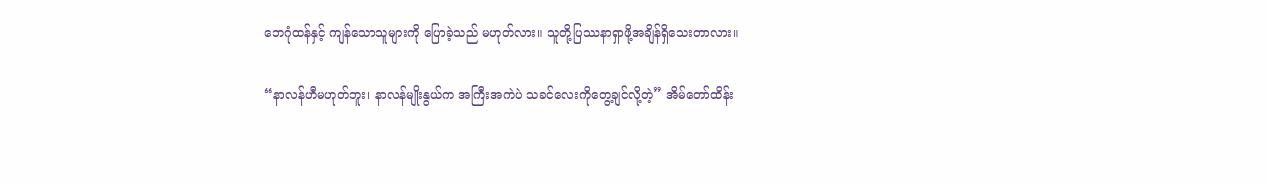ဘေဂုံထန်နှင့် ကျန်သောသူများကို ပြောခဲ့သည် မဟုတ်လား။ သူတို့ပြဿနာရှာဖို့အချိန်ရှိသေးတာလား။

“နာလန်ဟီမဟုတ်ဘူး၊ နာလန်မျိုးနွယ်က အကြီးအကဲပဲ သခင်လေးကိုတွေ့ချင်လို့တဲ့” အိမ်တော်ထိန်း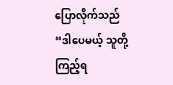ပြောလိုက်သည် “ဒါပေမယ့် သူတို့ကြည့်ရ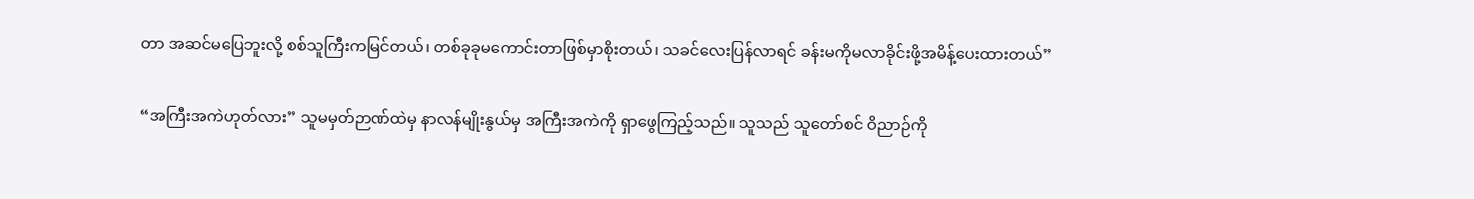တာ အဆင်မပြေဘူးလို့ စစ်သူကြီးကမြင်တယ်၊ တစ်ခုခုမကောင်းတာဖြစ်မှာစိုးတယ်၊ သခင်လေးပြန်လာရင် ခန်းမကိုမလာခိုင်းဖို့အမိန့်ပေးထားတယ်”

“အကြီးအကဲဟုတ်လား” သူမမှတ်ဉာဏ်ထဲမှ နာလန်မျိုးနွယ်မှ အကြီးအကဲကို ရှာဖွေကြည့်သည်။ သူသည် သူတော်စင် ဝိညာဉ်ကို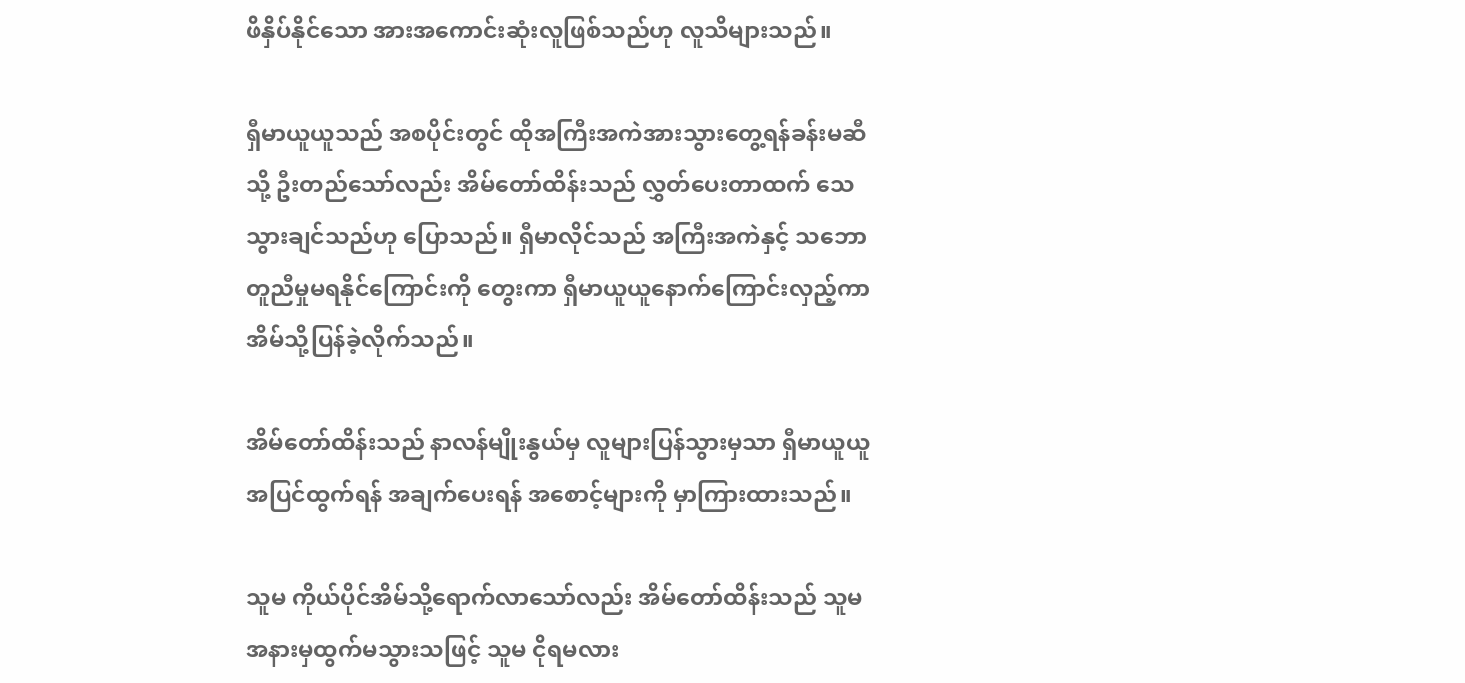ဖိနှိပ်နိုင်သော အားအကောင်းဆုံးလူဖြစ်သည်ဟု လူသိများသည်။

ရှီမာယူယူသည် အစပိုင်းတွင် ထိုအကြီးအကဲအားသွားတွေ့ရန်ခန်းမဆီသို့ ဦးတည်သော်လည်း အိမ်တော်ထိန်းသည် လွှတ်ပေးတာထက် သေသွားချင်သည်ဟု ပြောသည်။ ရှီမာလိုင်သည် အကြီးအကဲနှင့် သဘောတူညီမှုမရနိုင်ကြောင်းကို တွေးကာ ရှီမာယူယူနောက်ကြောင်းလှည့်ကာ အိမ်သို့ပြန်ခဲ့လိုက်သည်။

အိမ်တော်ထိန်းသည် နာလန်မျိုးနွယ်မှ လူများပြန်သွားမှသာ ရှီမာယူယူအပြင်ထွက်ရန် အချက်ပေးရန် အစောင့်များကို မှာကြားထားသည်။

သူမ ကိုယ်ပိုင်အိမ်သို့ရောက်လာသော်လည်း အိမ်တော်ထိန်းသည် သူမအနားမှထွက်မသွားသဖြင့် သူမ ငိုရမလား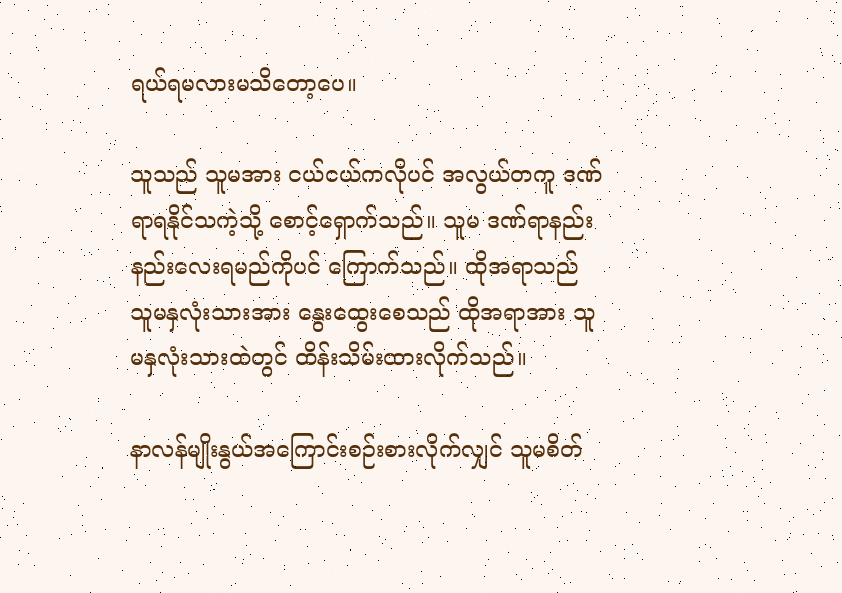ရယ်ရမလားမသိတော့ပေ။

သူသည် သူမအား ငယ်ငယ်ကလိုပင် အလွယ်တကူ ဒဏ်ရာရနိုင်သကဲ့သို့ စောင့်ရှောက်သည်။ သူမ ဒဏ်ရာနည်းနည်းလေးရမည်ကိုပင် ကြောက်သည်။ ထိုအရာသည် သူမနှလုံးသားအား နွေးထွေးစေသည် ထိုအရာအား သူမနှလုံးသားထဲတွင် ထိန်းသိမ်းထားလိုက်သည်။

နာလန်မျိုးနွယ်အကြောင်းစဉ်းစားလိုက်လျှင် သူမစိတ်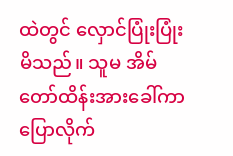ထဲတွင် လှောင်ပြုံးပြုံးမိသည်။ သူမ အိမ်တော်ထိန်းအားခေါ်ကာပြောလိုက်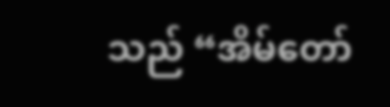သည် “အိမ်တော်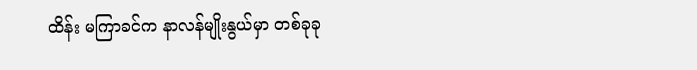ထိန်း မကြာခင်က နာလန်မျိုးနွယ်မှာ တစ်ခုခု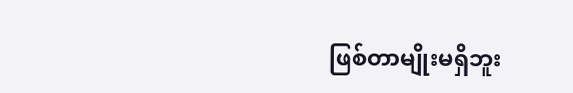ဖြစ်တာမျိုးမရှိဘူး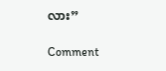လား”

Comment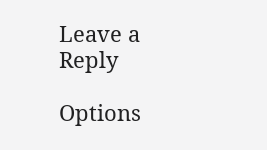Leave a Reply

Options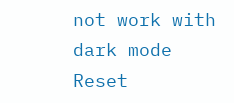not work with dark mode
Reset